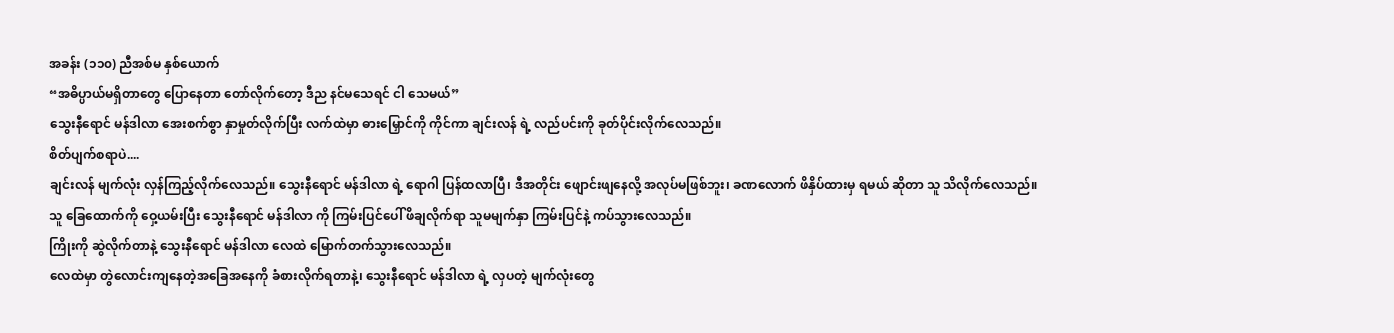အခန်း (၁၁၀) ညီအစ်မ နှစ်ယောက်
“အဓိပ္ပာယ်မရှိတာတွေ ပြောနေတာ တော်လိုက်တော့ ဒီည နင်မသေရင် ငါ သေမယ်”
သွေးနီရောင် မန်ဒါလာ အေးစက်စွာ နှာမှုတ်လိုက်ပြီး လက်ထဲမှာ ဓားမြှောင်ကို ကိုင်ကာ ချင်းလန် ရဲ့ လည်ပင်းကို ခုတ်ပိုင်းလိုက်လေသည်။
စိတ်ပျက်စရာပဲ....
ချင်းလန် မျက်လုံး လှန်ကြည့်လိုက်လေသည်။ သွေးနီရောင် မန်ဒါလာ ရဲ့ ရောဂါ ပြန်ထလာပြီ၊ ဒီအတိုင်း ဖျောင်းဖျနေလို့ အလုပ်မဖြစ်ဘူး၊ ခဏလောက် ဖိနှိပ်ထားမှ ရမယ် ဆိုတာ သူ သိလိုက်လေသည်။
သူ ခြေထောက်ကို ဝှေ့ယမ်းပြီး သွေးနီရောင် မန်ဒါလာ ကို ကြမ်းပြင်ပေါ် ဖိချလိုက်ရာ သူမမျက်နှာ ကြမ်းပြင်နဲ့ ကပ်သွားလေသည်။
ကြိုးကို ဆွဲလိုက်တာနဲ့ သွေးနီရောင် မန်ဒါလာ လေထဲ မြောက်တက်သွားလေသည်။
လေထဲမှာ တွဲလောင်းကျနေတဲ့အခြေအနေကို ခံစားလိုက်ရတာနဲ့၊ သွေးနီရောင် မန်ဒါလာ ရဲ့ လှပတဲ့ မျက်လုံးတွေ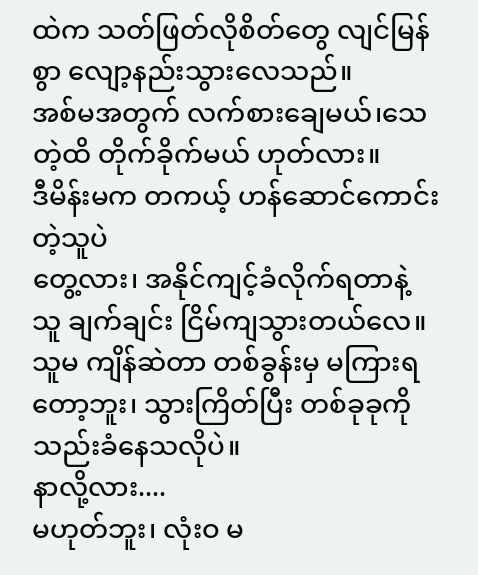ထဲက သတ်ဖြတ်လိုစိတ်တွေ လျင်မြန်စွာ လျော့နည်းသွားလေသည်။
အစ်မအတွက် လက်စားချေမယ်၊သေတဲ့ထိ တိုက်ခိုက်မယ် ဟုတ်လား။
ဒီမိန်းမက တကယ့် ဟန်ဆောင်ကောင်းတဲ့သူပဲ
တွေ့လား၊ အနိုင်ကျင့်ခံလိုက်ရတာနဲ့ သူ ချက်ချင်း ငြိမ်ကျသွားတယ်လေ။
သူမ ကျိန်ဆဲတာ တစ်ခွန်းမှ မကြားရတော့ဘူး၊ သွားကြိတ်ပြီး တစ်ခုခုကို သည်းခံနေသလိုပဲ။
နာလို့လား....
မဟုတ်ဘူး၊ လုံးဝ မ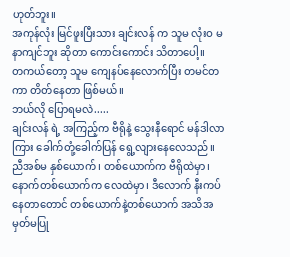ဟုတ်ဘူး။
အကုန်လုံး မြင်ဖူးပြီးသား ချင်းလန် က သူမ လုံးဝ မနာကျင်ဘူး ဆိုတာ ကောင်းကောင်း သိတာပေါ့။
တကယ်တော့ သူမ ကျေနပ်နေလောက်ပြီး တမင်တကာ တိတ်နေတာ ဖြစ်မယ်။
ဘယ်လို ပြောရမလဲ.....
ချင်းလန် ရဲ့ အကြည့်က ဗီရိုနဲ့ သွေးနီရောင် မန်ဒါလာ ကြား ခေါက်တုံ့ခေါက်ပြန် ရွေ့လျားနေလေသည်။
ညီအစ်မ နှစ်ယောက်၊ တစ်ယောက်က ဗီရိုထဲမှာ၊ နောက်တစ်ယောက်က လေထဲမှာ၊ ဒီလောက် နီးကပ်နေတာတောင် တစ်ယောက်နဲ့တစ်ယောက် အသိအမှတ်မပြု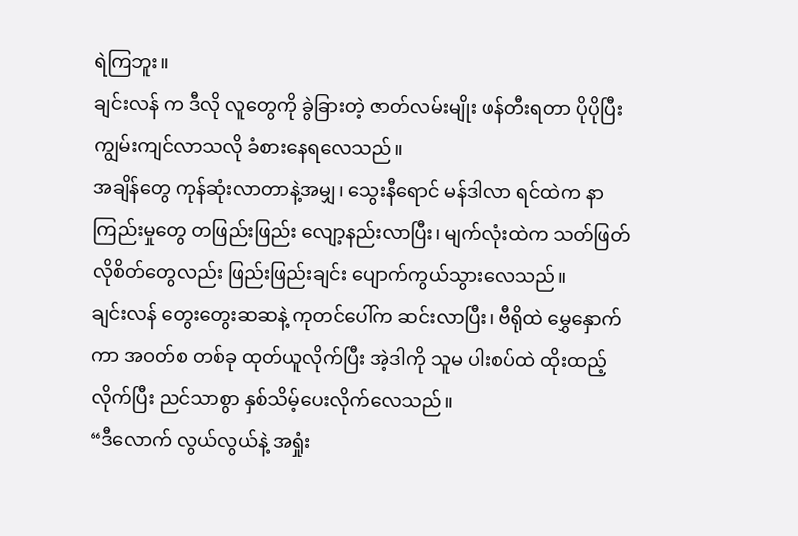ရဲကြဘူး။
ချင်းလန် က ဒီလို လူတွေကို ခွဲခြားတဲ့ ဇာတ်လမ်းမျိုး ဖန်တီးရတာ ပိုပိုပြီး ကျွမ်းကျင်လာသလို ခံစားနေရလေသည်။
အချိန်တွေ ကုန်ဆုံးလာတာနဲ့အမျှ၊ သွေးနီရောင် မန်ဒါလာ ရင်ထဲက နာကြည်းမှုတွေ တဖြည်းဖြည်း လျော့နည်းလာပြီး၊ မျက်လုံးထဲက သတ်ဖြတ်လိုစိတ်တွေလည်း ဖြည်းဖြည်းချင်း ပျောက်ကွယ်သွားလေသည်။
ချင်းလန် တွေးတွေးဆဆနဲ့ ကုတင်ပေါ်က ဆင်းလာပြီး၊ ဗီရိုထဲ မွှေနှောက်ကာ အဝတ်စ တစ်ခု ထုတ်ယူလိုက်ပြီး အဲ့ဒါကို သူမ ပါးစပ်ထဲ ထိုးထည့်လိုက်ပြီး ညင်သာစွာ နှစ်သိမ့်ပေးလိုက်လေသည်။
“ဒီလောက် လွယ်လွယ်နဲ့ အရှုံး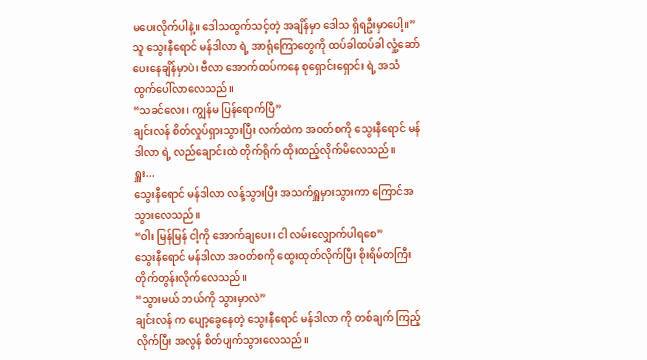မပေးလိုက်ပါနဲ့။ ဒေါသထွက်သင့်တဲ့ အချိန်မှာ ဒေါသ ရှိရဦးမှာပေါ့။”
သူ သွေးနီရောင် မန်ဒါလာ ရဲ့ အာရုံကြောတွေကို ထပ်ခါထပ်ခါ လှုံ့ဆော်ပေးနေချိန်မှာပဲ၊ ဗီလာ အောက်ထပ်ကနေ စုရှောင်းရှောင်း ရဲ့ အသံ ထွက်ပေါ်လာလေသည်။
“သခင်လေး၊ ကျွန်မ ပြန်ရောက်ပြီ”
ချင်းလန် စိတ်လှုပ်ရှားသွားပြီး လက်ထဲက အဝတ်စကို သွေးနီရောင် မန်ဒါလာ ရဲ့ လည်ချောင်းထဲ တိုက်ရိုက် ထိုးထည့်လိုက်မိလေသည်။
ရှူး...
သွေးနီရောင် မန်ဒါလာ လန့်သွားပြီး အသက်ရှူမှားသွားကာ ကြောင်အသွားလေသည်။
“ဝါး မြန်မြန် ငါ့ကို အောက်ချပေး၊ ငါ လမ်းလျှောက်ပါရစေ”
သွေးနီရောင် မန်ဒါလာ အဝတ်စကို ထွေးထုတ်လိုက်ပြီး စိုးရိမ်တကြီး တိုက်တွန်းလိုက်လေသည်။
“သွားမယ် ဘယ်ကို သွားမှာလဲ”
ချင်းလန် က ပျော့ခွေနေတဲ့ သွေးနီရောင် မန်ဒါလာ ကို တစ်ချက် ကြည့်လိုက်ပြီး အလွန် စိတ်ပျက်သွားလေသည်။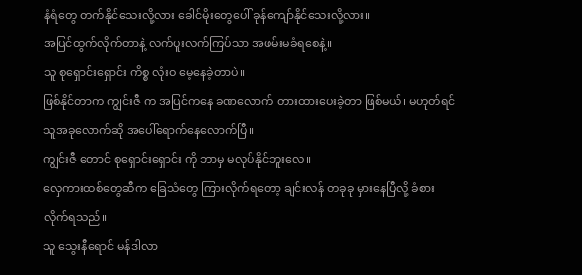နံရံတွေ တက်နိုင်သေးလို့လား ခေါင်မိုးတွေပေါ် ခုန်ကျော်နိုင်သေးလို့လား။
အပြင်ထွက်လိုက်တာနဲ့ လက်ပူးလက်ကြပ်သာ အဖမ်းမခံရစေနဲ့။
သူ စုရှောင်းရှောင်း ကိစ္စ လုံးဝ မေ့နေခဲ့တာပဲ။
ဖြစ်နိုင်တာက ကျွင်းဇီ က အပြင်ကနေ ခဏလောက် တားထားပေးခဲ့တာ ဖြစ်မယ်၊ မဟုတ်ရင် သူအခုလောက်ဆို အပေါ်ရောက်နေလောက်ပြီ။
ကျွင်းဇီ တောင် စုရှောင်းရှောင်း ကို ဘာမှ မလုပ်နိုင်ဘူးလေ။
လှေကားထစ်တွေဆီက ခြေသံတွေ ကြားလိုက်ရတော့ ချင်းလန် တခုခု မှားနေပြီလို့ ခံစားလိုက်ရသည်။
သူ သွေးနီရောင် မန်ဒါလာ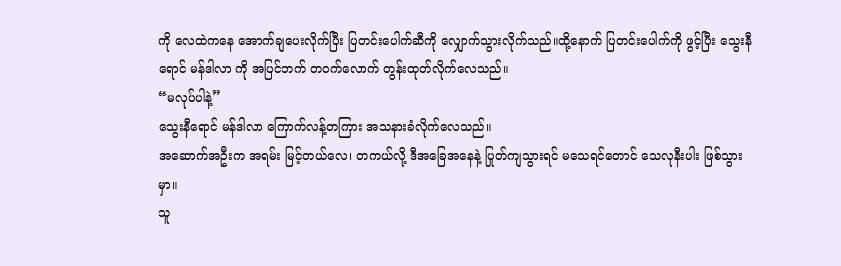ကို လေထဲကနေ အောက်ချပေးလိုက်ပြီး ပြတင်းပေါက်ဆီကို လျှောက်သွားလိုက်သည်။ထို့နောက် ပြတင်းပေါက်ကို ဖွင့်ပြီး သွေးနီရောင် မန်ဒါလာ ကို အပြင်ဘက် တဝက်လောက် တွန်းထုတ်လိုက်လေသည်။
“မလုပ်ပါနဲ့”
သွေးနီရောင် မန်ဒါလာ ကြောက်လန့်တကြား အသနားခံလိုက်လေသည်။
အဆောက်အဦးက အရမ်း မြင့်တယ်လေ၊ တကယ်လို့ ဒီအခြေအနေနဲ့ ပြုတ်ကျသွားရင် မသေရင်တောင် သေလုနီးပါး ဖြစ်သွားမှာ။
သူ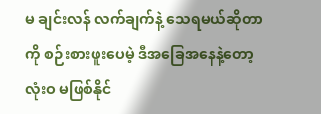မ ချင်းလန် လက်ချက်နဲ့ သေရမယ်ဆိုတာကို စဉ်းစားဖူးပေမဲ့ ဒီအခြေအနေနဲ့တော့ လုံးဝ မဖြစ်နိုင်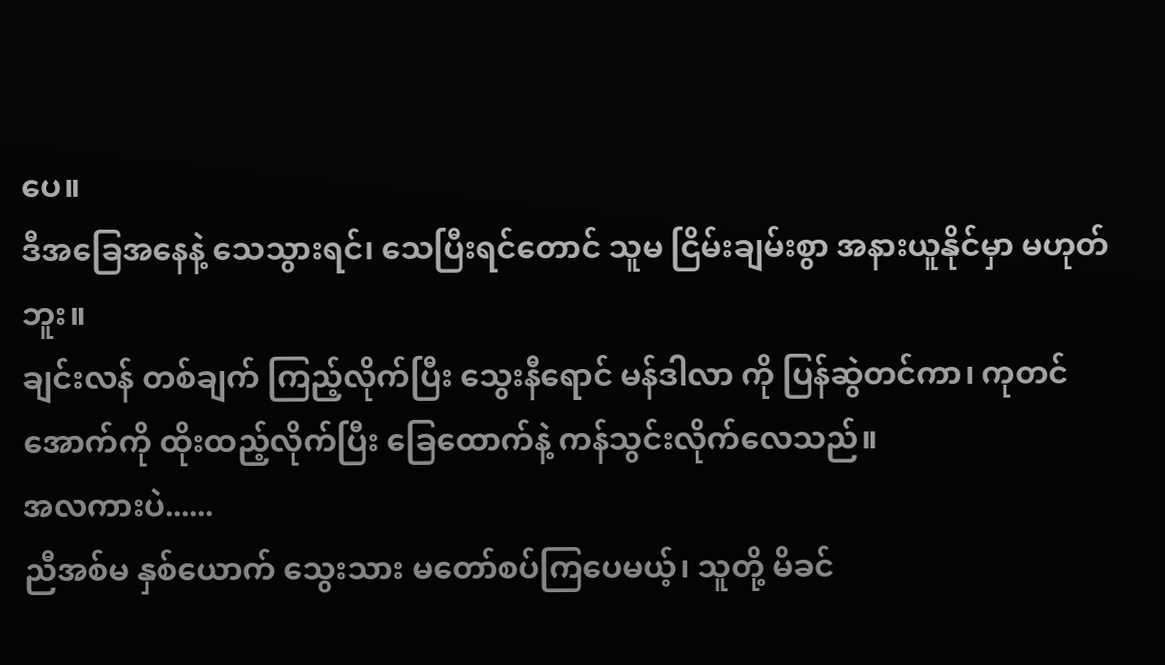ပေ။
ဒီအခြေအနေနဲ့ သေသွားရင်၊ သေပြီးရင်တောင် သူမ ငြိမ်းချမ်းစွာ အနားယူနိုင်မှာ မဟုတ်ဘူး။
ချင်းလန် တစ်ချက် ကြည့်လိုက်ပြီး သွေးနီရောင် မန်ဒါလာ ကို ပြန်ဆွဲတင်ကာ၊ ကုတင်အောက်ကို ထိုးထည့်လိုက်ပြီး ခြေထောက်နဲ့ ကန်သွင်းလိုက်လေသည်။
အလကားပဲ......
ညီအစ်မ နှစ်ယောက် သွေးသား မတော်စပ်ကြပေမယ့်၊ သူတို့ မိခင်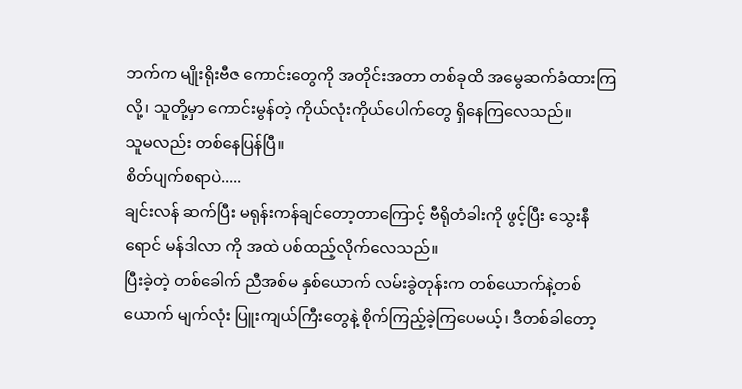ဘက်က မျိုးရိုးဗီဇ ကောင်းတွေကို အတိုင်းအတာ တစ်ခုထိ အမွေဆက်ခံထားကြလို့၊ သူတို့မှာ ကောင်းမွန်တဲ့ ကိုယ်လုံးကိုယ်ပေါက်တွေ ရှိနေကြလေသည်။
သူမလည်း တစ်နေပြန်ပြီ။
စိတ်ပျက်စရာပဲ.....
ချင်းလန် ဆက်ပြီး မရုန်းကန်ချင်တော့တာကြောင့် ဗီရိုတံခါးကို ဖွင့်ပြီး သွေးနီရောင် မန်ဒါလာ ကို အထဲ ပစ်ထည့်လိုက်လေသည်။
ပြီးခဲ့တဲ့ တစ်ခေါက် ညီအစ်မ နှစ်ယောက် လမ်းခွဲတုန်းက တစ်ယောက်နဲ့တစ်ယောက် မျက်လုံး ပြူးကျယ်ကြီးတွေနဲ့ စိုက်ကြည့်ခဲ့ကြပေမယ့်၊ ဒီတစ်ခါတော့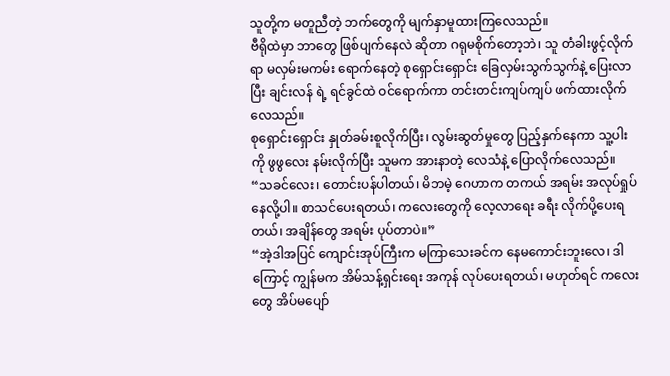သူတို့က မတူညီတဲ့ ဘက်တွေကို မျက်နှာမူထားကြလေသည်။
ဗီရိုထဲမှာ ဘာတွေ ဖြစ်ပျက်နေလဲ ဆိုတာ ဂရုမစိုက်တော့ဘဲ၊ သူ တံခါးဖွင့်လိုက်ရာ မလှမ်းမကမ်း ရောက်နေတဲ့ စုရှောင်းရှောင်း ခြေလှမ်းသွက်သွက်နဲ့ ပြေးလာပြီး ချင်းလန် ရဲ့ ရင်ခွင်ထဲ ဝင်ရောက်ကာ တင်းတင်းကျပ်ကျပ် ဖက်ထားလိုက်လေသည်။
စုရှောင်းရှောင်း နှုတ်ခမ်းစူလိုက်ပြီး၊ လွမ်းဆွတ်မှုတွေ ပြည့်နှက်နေကာ သူ့ပါးကို ဖွဖွလေး နမ်းလိုက်ပြီး သူမက အားနာတဲ့ လေသံနဲ့ ပြောလိုက်လေသည်။
“သခင်လေး၊ တောင်းပန်ပါတယ်၊ မိဘမဲ့ ဂေဟာက တကယ် အရမ်း အလုပ်ရှုပ်နေလို့ပါ။ စာသင်ပေးရတယ်၊ ကလေးတွေကို လေ့လာရေး ခရီး လိုက်ပို့ပေးရတယ်၊ အချိန်တွေ အရမ်း ပုပ်တာပဲ။”
“အဲ့ဒါအပြင် ကျောင်းအုပ်ကြီးက မကြာသေးခင်က နေမကောင်းဘူးလေ၊ ဒါကြောင့် ကျွန်မက အိမ်သန့်ရှင်းရေး အကုန် လုပ်ပေးရတယ်၊ မဟုတ်ရင် ကလေးတွေ အိပ်မပျော်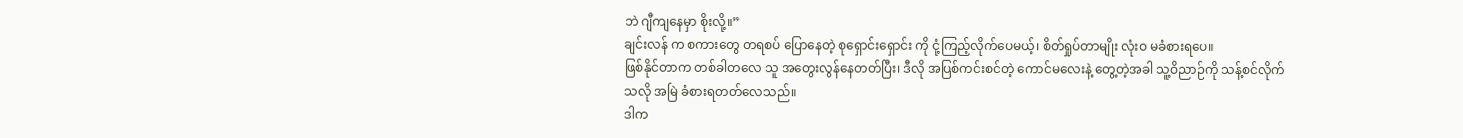ဘဲ ဂျီကျနေမှာ စိုးလို့။”
ချင်းလန် က စကားတွေ တရစပ် ပြောနေတဲ့ စုရှောင်းရှောင်း ကို ငုံ့ကြည့်လိုက်ပေမယ့်၊ စိတ်ရှုပ်တာမျိုး လုံးဝ မခံစားရပေ။
ဖြစ်နိုင်တာက တစ်ခါတလေ သူ အတွေးလွန်နေတတ်ပြီး၊ ဒီလို အပြစ်ကင်းစင်တဲ့ ကောင်မလေးနဲ့ တွေ့တဲ့အခါ သူ့ဝိညာဉ်ကို သန့်စင်လိုက်သလို အမြဲ ခံစားရတတ်လေသည်။
ဒါက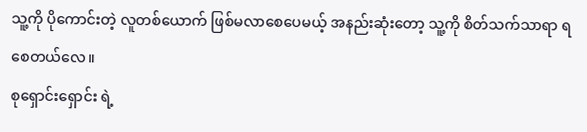သူ့ကို ပိုကောင်းတဲ့ လူတစ်ယောက် ဖြစ်မလာစေပေမယ့် အနည်းဆုံးတော့ သူ့ကို စိတ်သက်သာရာ ရစေတယ်လေ။
စုရှောင်းရှောင်း ရဲ့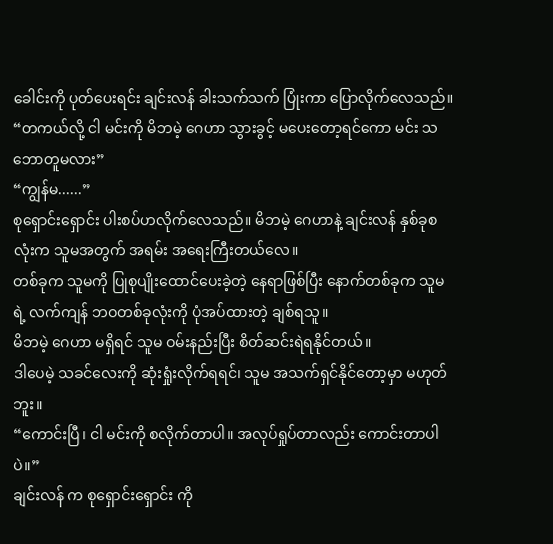ခေါင်းကို ပုတ်ပေးရင်း ချင်းလန် ခါးသက်သက် ပြုံးကာ ပြောလိုက်လေသည်။
“တကယ်လို့ ငါ မင်းကို မိဘမဲ့ ဂေဟာ သွားခွင့် မပေးတော့ရင်ကော မင်း သဘောတူမလား”
“ကျွန်မ......”
စုရှောင်းရှောင်း ပါးစပ်ဟလိုက်လေသည်။ မိဘမဲ့ ဂေဟာနဲ့ ချင်းလန် နှစ်ခုစလုံးက သူမအတွက် အရမ်း အရေးကြီးတယ်လေ။
တစ်ခုက သူမကို ပြုစုပျိုးထောင်ပေးခဲ့တဲ့ နေရာဖြစ်ပြီး နောက်တစ်ခုက သူမရဲ့ လက်ကျန် ဘဝတစ်ခုလုံးကို ပုံအပ်ထားတဲ့ ချစ်ရသူ။
မိဘမဲ့ ဂေဟာ မရှိရင် သူမ ဝမ်းနည်းပြီး စိတ်ဆင်းရဲရနိုင်တယ်။
ဒါပေမဲ့ သခင်လေးကို ဆုံးရှုံးလိုက်ရရင်၊ သူမ အသက်ရှင်နိုင်တော့မှာ မဟုတ်ဘူး။
“ကောင်းပြီ၊ ငါ မင်းကို စလိုက်တာပါ။ အလုပ်ရှုပ်တာလည်း ကောင်းတာပါပဲ။”
ချင်းလန် က စုရှောင်းရှောင်း ကို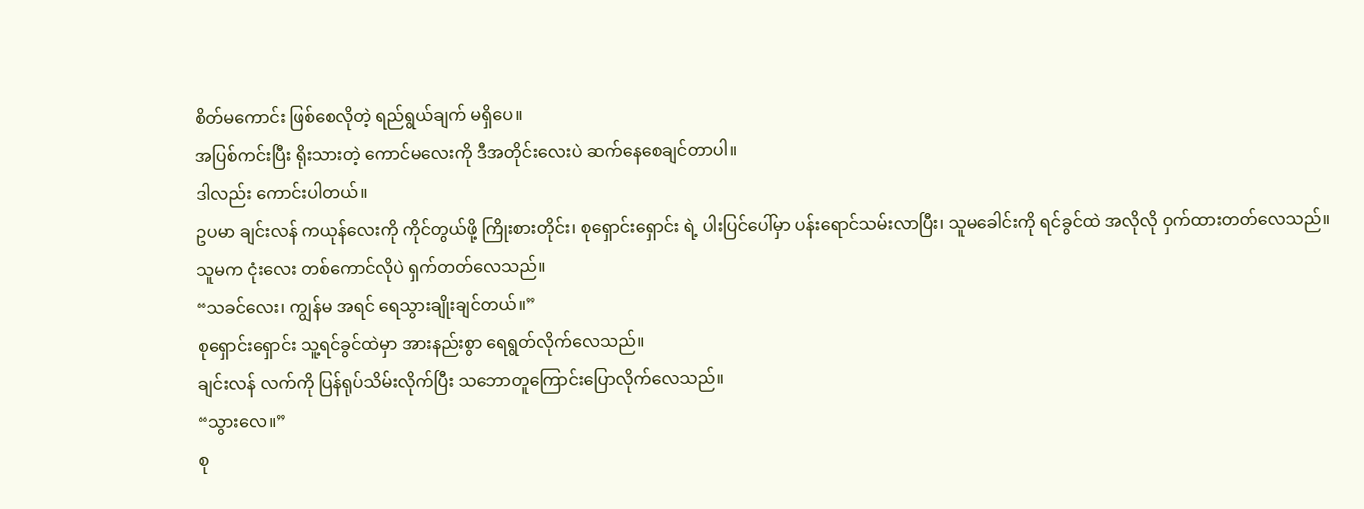စိတ်မကောင်း ဖြစ်စေလိုတဲ့ ရည်ရွယ်ချက် မရှိပေ။
အပြစ်ကင်းပြီး ရိုးသားတဲ့ ကောင်မလေးကို ဒီအတိုင်းလေးပဲ ဆက်နေစေချင်တာပါ။
ဒါလည်း ကောင်းပါတယ်။
ဥပမာ ချင်းလန် ကယုန်လေးကို ကိုင်တွယ်ဖို့ ကြိုးစားတိုင်း၊ စုရှောင်းရှောင်း ရဲ့ ပါးပြင်ပေါ်မှာ ပန်းရောင်သမ်းလာပြီး၊ သူမခေါင်းကို ရင်ခွင်ထဲ အလိုလို ဝှက်ထားတတ်လေသည်။
သူမက ငုံးလေး တစ်ကောင်လိုပဲ ရှက်တတ်လေသည်။
“သခင်လေး၊ ကျွန်မ အရင် ရေသွားချိုးချင်တယ်။”
စုရှောင်းရှောင်း သူ့ရင်ခွင်ထဲမှာ အားနည်းစွာ ရေရွတ်လိုက်လေသည်။
ချင်းလန် လက်ကို ပြန်ရုပ်သိမ်းလိုက်ပြီး သဘောတူကြောင်းပြောလိုက်လေသည်။
“သွားလေ။”
စု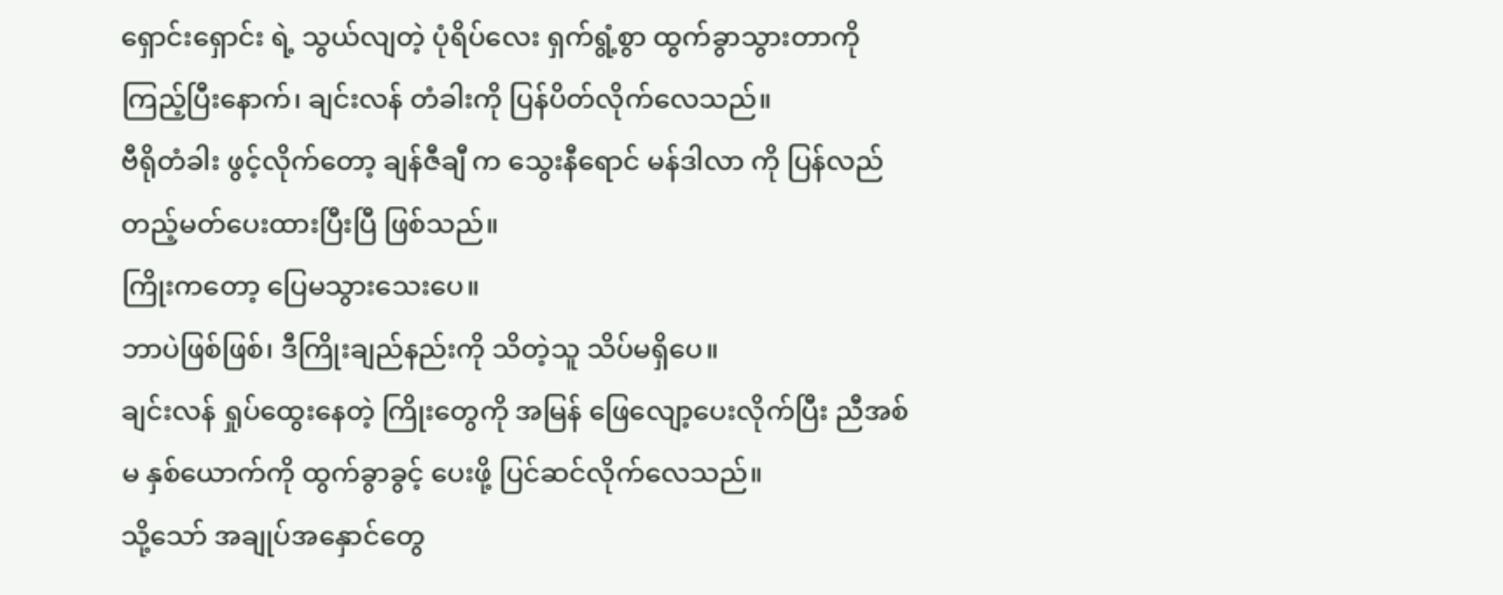ရှောင်းရှောင်း ရဲ့ သွယ်လျတဲ့ ပုံရိပ်လေး ရှက်ရွံ့စွာ ထွက်ခွာသွားတာကို ကြည့်ပြီးနောက်၊ ချင်းလန် တံခါးကို ပြန်ပိတ်လိုက်လေသည်။
ဗီရိုတံခါး ဖွင့်လိုက်တော့ ချန်ဇီချီ က သွေးနီရောင် မန်ဒါလာ ကို ပြန်လည် တည့်မတ်ပေးထားပြီးပြီ ဖြစ်သည်။
ကြိုးကတော့ ပြေမသွားသေးပေ။
ဘာပဲဖြစ်ဖြစ်၊ ဒီကြိုးချည်နည်းကို သိတဲ့သူ သိပ်မရှိပေ။
ချင်းလန် ရှုပ်ထွေးနေတဲ့ ကြိုးတွေကို အမြန် ဖြေလျော့ပေးလိုက်ပြီး ညီအစ်မ နှစ်ယောက်ကို ထွက်ခွာခွင့် ပေးဖို့ ပြင်ဆင်လိုက်လေသည်။
သို့သော် အချုပ်အနှောင်တွေ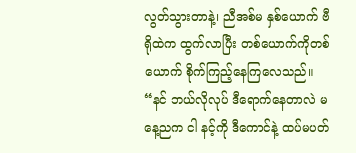လွတ်သွားတာနဲ့၊ ညီအစ်မ နှစ်ယောက် ဗီရိုထဲက ထွက်လာပြီး တစ်ယောက်ကိုတစ်ယောက် စိုက်ကြည့်နေကြလေသည်။
“နင် ဘယ်လိုလုပ် ဒီရောက်နေတာလဲ မနေ့ညက ငါ နင့်ကို ဒီကောင်နဲ့ ထပ်မပတ်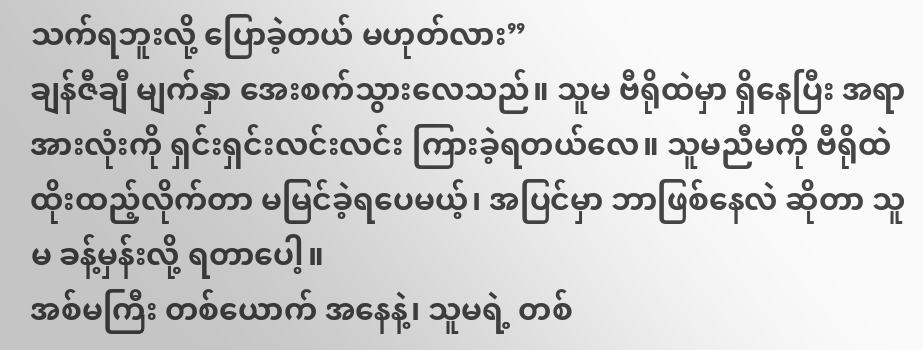သက်ရဘူးလို့ ပြောခဲ့တယ် မဟုတ်လား”
ချန်ဇီချီ မျက်နှာ အေးစက်သွားလေသည်။ သူမ ဗီရိုထဲမှာ ရှိနေပြီး အရာအားလုံးကို ရှင်းရှင်းလင်းလင်း ကြားခဲ့ရတယ်လေ။ သူမညီမကို ဗီရိုထဲ ထိုးထည့်လိုက်တာ မမြင်ခဲ့ရပေမယ့်၊ အပြင်မှာ ဘာဖြစ်နေလဲ ဆိုတာ သူမ ခန့်မှန်းလို့ ရတာပေါ့။
အစ်မကြီး တစ်ယောက် အနေနဲ့၊ သူမရဲ့ တစ်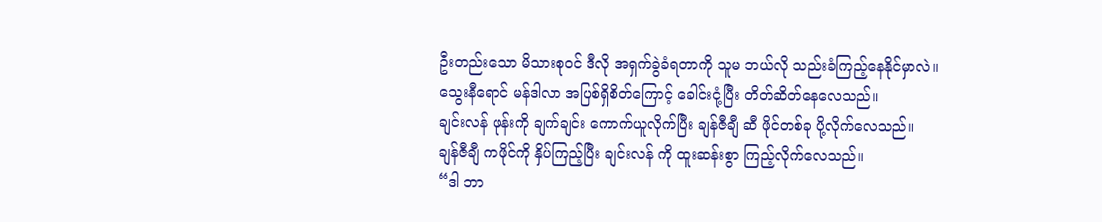ဦးတည်းသော မိသားစုဝင် ဒီလို အရှက်ခွဲခံရတာကို သူမ ဘယ်လို သည်းခံကြည့်နေနိုင်မှာလဲ။
သွေးနီရောင် မန်ဒါလာ အပြစ်ရှိစိတ်ကြောင့် ခေါင်းငုံ့ပြီး တိတ်ဆိတ်နေလေသည်။
ချင်းလန် ဖုန်းကို ချက်ချင်း ကောက်ယူလိုက်ပြီး ချန်ဇီချီ ဆီ ဖိုင်တစ်ခု ပို့လိုက်လေသည်။
ချန်ဇီချီ ကဖိုင်ကို နှိပ်ကြည့်ပြီး ချင်းလန် ကို ထူးဆန်းစွာ ကြည့်လိုက်လေသည်။
“ဒါ ဘာ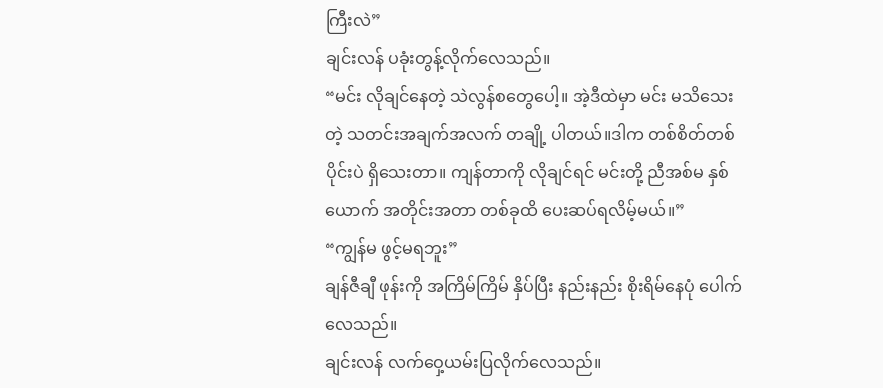ကြီးလဲ”
ချင်းလန် ပခုံးတွန့်လိုက်လေသည်။
“မင်း လိုချင်နေတဲ့ သဲလွန်စတွေပေါ့။ အဲ့ဒီထဲမှာ မင်း မသိသေးတဲ့ သတင်းအချက်အလက် တချို့ ပါတယ်။ဒါက တစ်စိတ်တစ်ပိုင်းပဲ ရှိသေးတာ။ ကျန်တာကို လိုချင်ရင် မင်းတို့ ညီအစ်မ နှစ်ယောက် အတိုင်းအတာ တစ်ခုထိ ပေးဆပ်ရလိမ့်မယ်။”
“ကျွန်မ ဖွင့်မရဘူး”
ချန်ဇီချီ ဖုန်းကို အကြိမ်ကြိမ် နှိပ်ပြီး နည်းနည်း စိုးရိမ်နေပုံ ပေါက်လေသည်။
ချင်းလန် လက်ဝှေ့ယမ်းပြလိုက်လေသည်။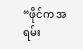“ဖိုင်က အရမ်း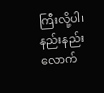ကြီးလို့ပါ၊ နည်းနည်းလောက်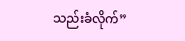သည်းခံလိုက်”